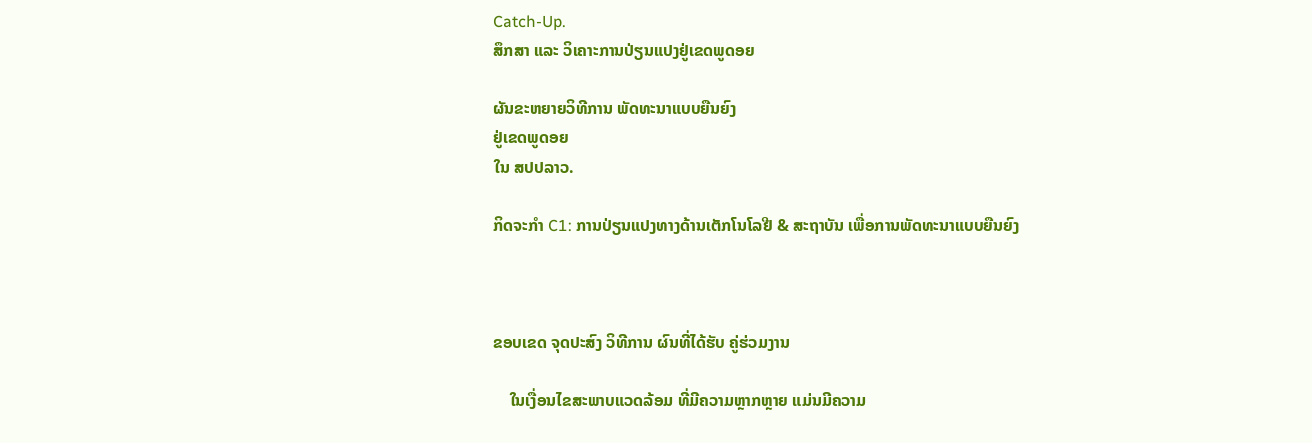Catch-Up.
ສຶກສາ ແລະ ວິເຄາະການປ່ຽນແປງຢູ່ເຂດພູດອຍ

ຜັນຂະຫຍາຍວິທີການ ພັດທະນາແບບຍືນຍົງ
ຢູ່ເຂດພູດອຍ
ໃນ ສປປລາວ.

ກິດຈະກໍາ C1: ການປ່ຽນແປງທາງດ້ານເຕັກໂນໂລຢີ & ສະຖາບັນ ເພື່ອການພັດທະນາແບບຍືນຍົງ



ຂອບເຂດ ຈຸດປະສົງ ວິທີການ ຜົນທີ່ໄດ້ຮັບ ຄູ່ຮ່ວມງານ

    ໃນເງື່ອນໄຂສະພາບແວດລ້ອມ ທີ່ມີຄວາມຫຼາກຫຼາຍ ແມ່ນມີຄວາມ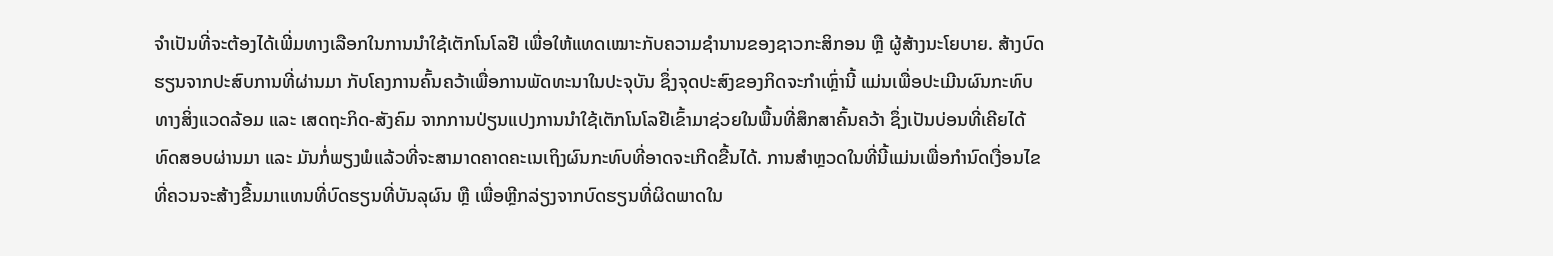ຈໍາເປັນທີ່ຈະຕ້ອງໄດ້ເພີ່ມທາງເລືອກໃນການນໍາໃຊ້ເຕັກໂນໂລຢີ ເພື່ອໃຫ້ແທດເໝາະກັບຄວາມຊໍານານຂອງຊາວກະສິກອນ ຫຼື ຜູ້ສ້າງນະໂຍບາຍ. ສ້າງບົດຮຽນຈາກປະສົບການທີ່ຜ່ານມາ ກັບໂຄງການຄົ້ນຄວ້າເພື່ອການພັດທະນາໃນປະຈຸບັນ ຊຶ່ງຈຸດປະສົງຂອງກິດຈະກໍາເຫຼົ່ານີ້ ແມ່ນເພື່ອປະເມີນຜົນກະທົບທາງສິ່ງແວດລ້ອມ ແລະ ເສດຖະກິດ-ສັງຄົມ ຈາກການປ່ຽນແປງການນໍາໃຊ້ເຕັກໂນໂລຢີເຂົ້າມາຊ່ວຍໃນພື້ນທີ່ສຶກສາຄົ້ນຄວ້າ ຊຶ່ງເປັນບ່ອນທີ່ເຄີຍໄດ້ທົດສອບຜ່ານມາ ແລະ ມັນກໍ່ພຽງພໍແລ້ວທີ່ຈະສາມາດຄາດຄະເນເຖິງຜົນກະທົບທີ່ອາດຈະເກີດຂື້ນໄດ້. ການສໍາຫຼວດໃນທີ່ນີ້ແມ່ນເພື່ອກໍານົດເງື່ອນໄຂ ທີ່ຄວນຈະສ້າງຂື້ນມາແທນທີ່ບົດຮຽນທີ່ບັນລຸຜົນ ຫຼື ເພື່ອຫຼີກລ່ຽງຈາກບົດຮຽນທີ່ຜິດພາດໃນ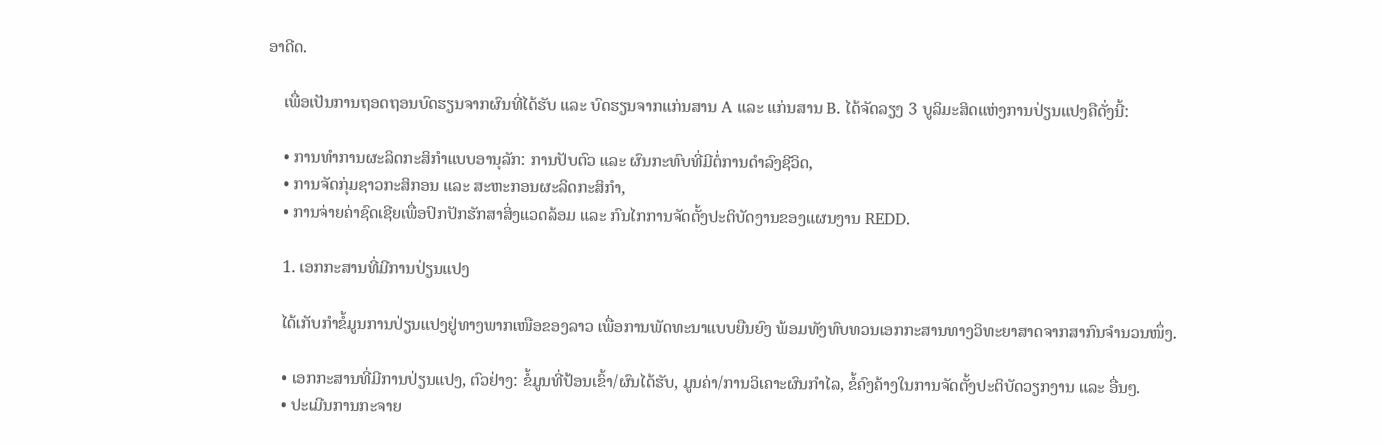ອາດີດ.

    ເພື່ອເປັນການຖອດຖອນບົດຮຽນຈາກຜົນທີ່ໄດ້ຮັບ ແລະ ບົດຮຽນຈາກແກ່ນສານ A ແລະ ແກ່ນສານ B. ໄດ້ຈັດລຽງ 3 ບູລິມະສິດແຫ່ງການປ່ຽນແປງຄືດັ່ງນີ້:

    • ການທໍາການຜະລິດກະສິກໍາແບບອານຸລັກ: ການປັບຕົວ ແລະ ຜົນກະທົບທີ່ມີຕໍ່ການດໍາລົງຊີວິດ,
    • ການຈັດກຸ່ມຊາວກະສິກອນ ແລະ ສະຫະກອນຜະລິດກະສິກໍາ,
    • ການຈ່າຍຄ່າຊົດເຊີຍເພື່ອປົກປັກຮັກສາສິ່ງແວດລ້ອມ ແລະ ກົນໄກການຈັດຕັ້ງປະຕິບັດງານຂອງແຜນງານ REDD.

    1. ເອກກະສານທີ່ມີການປ່ຽນແປງ

    ໄດ້ເກັບກໍາຂໍ້ມູນການປ່ຽນແປງຢູ່ທາງພາກເໜືອຂອງລາວ ເພື່ອການພັດທະນາແບບຍືນຍົງ ພ້ອມທັງທົບທວນເອກກະສານທາງວິທະຍາສາດຈາກສາກົນຈໍານວນໜຶ່ງ.

    • ເອກກະສານທີ່ມີການປ່ຽນແປງ, ຕົວຢ່າງ: ຂໍ້ມູນທີ່ປ້ອນເຂົ້າ/ຜົນໄດ້ຮັບ, ມູນຄ່າ/ການວິເຄາະຜົນກໍາໄລ, ຂໍ້ຄົງຄ້າງໃນການຈັດຕັ້ງປະຕິບັດວຽກງານ ແລະ ອື່ນໆ.
    • ປະເມີນການກະຈາຍ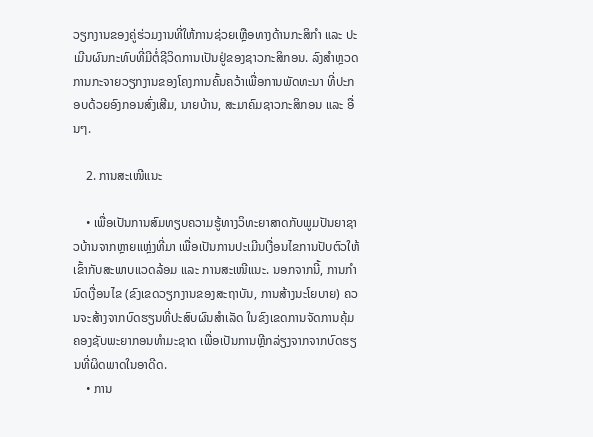ວຽກງານຂອງຄູ່ຮ່ວມງານທີ່ໃຫ້ການຊ່ວຍເຫຼືອທາງດ້ານກະສິກໍາ ແລະ ປະເມີນຜົນກະທົບທີ່ມີຕໍ່ຊີວິດການເປັນຢູ່ຂອງຊາວກະສິກອນ. ລົງສໍາຫຼວດການກະຈາຍວຽກງານຂອງໂຄງການຄົ້ນຄວ້າເພື່ອການພັດທະນາ ທີ່ປະກອບດ້ວຍອົງກອນສົ່ງເສີມ, ນາຍບ້ານ, ສະມາຄົມຊາວກະສິກອນ ແລະ ອື່ນໆ.

    2. ການສະເໜີແນະ

    • ເພື່ອເປັນການສົມທຽບຄວາມຮູ້ທາງວິທະຍາສາດກັບພູມປັນຍາຊາວບ້ານຈາກຫຼາຍແຫຼ່ງທີ່ມາ ເພື່ອເປັນການປະເມີນເງື່ອນໄຂການປັບຕົວໃຫ້ເຂົ້າກັບສະພາບແວດລ້ອມ ແລະ ການສະເໜີແນະ. ນອກຈາກນີ້, ການກໍານົດເງື່ອນໄຂ (ຂົງເຂດວຽກງານຂອງສະຖາບັນ, ການສ້າງນະໂຍບາຍ) ຄວນຈະສ້າງຈາກບົດຮຽນທີ່ປະສົບຜົນສໍາເລັດ ໃນຂົງເຂດການຈັດການຄຸ້ມຄອງຊັບພະຍາກອນທໍາມະຊາດ ເພື່ອເປັນການຫຼີກລ່ຽງຈາກຈາກບົດຮຽນທີ່ຜິດພາດໃນອາດີດ.
    • ການ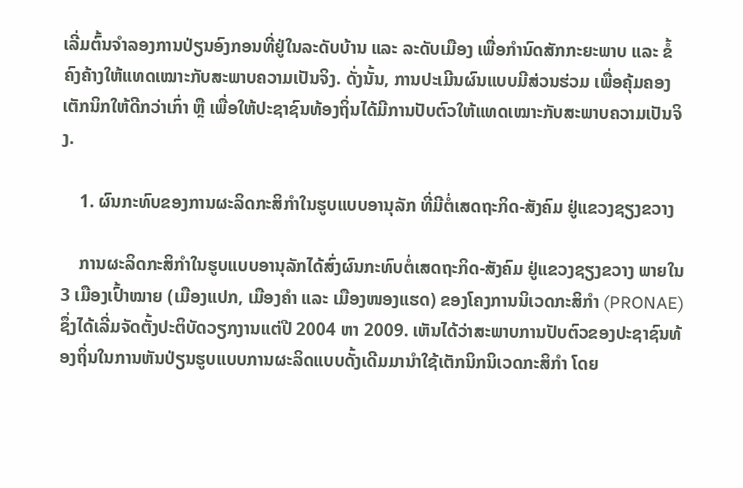ເລີ່ມຕົ້ນຈໍາລອງການປ່ຽນອົງກອນທີ່ຢູ່ໃນລະດັບບ້ານ ແລະ ລະດັບເມືອງ ເພື່ອກໍານົດສັກກະຍະພາບ ແລະ ຂໍ້ຄົງຄ້າງໃຫ້ແທດເໝາະກັບສະພາບຄວາມເປັນຈິງ. ດັ່ງນັ້ນ, ການປະເມີນຜົນແບບມີສ່ວນຮ່ວມ ເພື່ອຄຸ້ມຄອງເຕັກນິກໃຫ້ດີກວ່າເກົ່າ ຫຼື ເພື່ອໃຫ້ປະຊາຊົນທ້ອງຖິ່ນໄດ້ມີການປັບຕົວໃຫ້ແທດເໝາະກັບສະພາບຄວາມເປັນຈິງ.

    1. ຜົນກະທົບຂອງການຜະລິດກະສິກໍາໃນຮູບແບບອານຸລັກ ທີ່ມີຕໍ່ເສດຖະກິດ-ສັງຄົມ ຢູ່ແຂວງຊຽງຂວາງ

    ການຜະລິດກະສິກໍາໃນຮູບແບບອານຸລັກໄດ້ສົ່ງຜົນກະທົບຕໍ່ເສດຖະກິດ-ສັງຄົມ ຢູ່ແຂວງຊຽງຂວາງ ພາຍໃນ 3 ເມືອງເປົ້າໝາຍ (ເມືອງແປກ, ເມືອງຄໍາ ແລະ ເມືອງໜອງແຮດ) ຂອງໂຄງການນິເວດກະສິກໍາ (PRONAE) ຊຶ່ງໄດ້ເລີ່ມຈັດຕັ້ງປະຕິບັດວຽກງານແຕ່ປີ 2004 ຫາ 2009. ເຫັນໄດ້ວ່າສະພາບການປັບຕົວຂອງປະຊາຊົນທ້ອງຖິ່ນໃນການຫັນປ່ຽນຮູບແບບການຜະລິດແບບດັ້ງເດີມມານໍາໃຊ້ເຕັກນິກນິເວດກະສິກໍາ ໂດຍ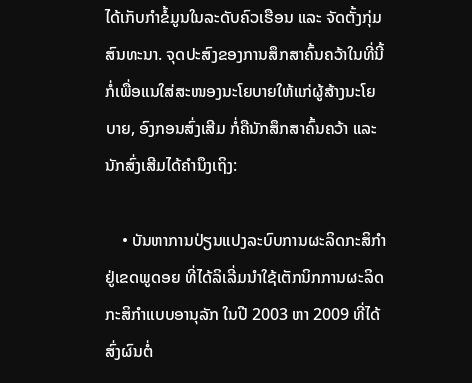ໄດ້ເກັບກໍາຂໍ້ມູນໃນລະດັບຄົວເຮືອນ ແລະ ຈັດຕັ້ງກຸ່ມສົນທະນາ. ຈຸດປະສົງຂອງການສຶກສາຄົ້ນຄວ້າໃນທີ່ນີ້ກໍ່ເພື່ອແນໃສ່ສະໜອງນະໂຍບາຍໃຫ້ແກ່ຜູ້ສ້າງນະໂຍບາຍ, ອົງກອນສົ່ງເສີມ ກໍ່ຄືນັກສຶກສາຄົ້ນຄວ້າ ແລະ ນັກສົ່ງເສີມໄດ້ຄໍານຶງເຖິງ:

    • ບັນຫາການປ່ຽນແປງລະບົບການຜະລິດກະສິກໍາຢູ່ເຂດພູດອຍ ທີ່ໄດ້ລິເລີ່ມນໍາໃຊ້ເຕັກນິກການຜະລິດກະສິກໍາແບບອານຸລັກ ໃນປີ 2003 ຫາ 2009 ທີ່ໄດ້ສົ່ງຜົນຕໍ່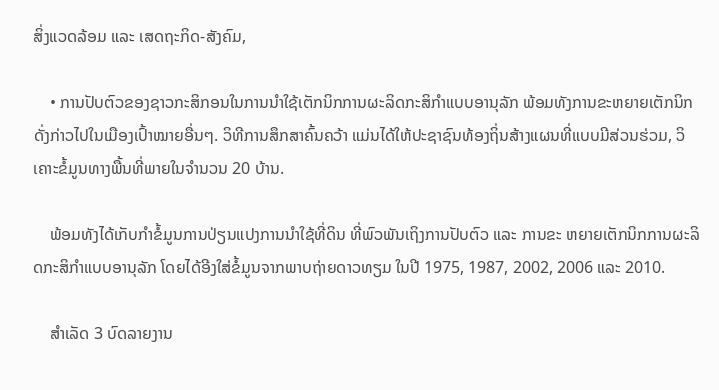ສິ່ງແວດລ້ອມ ແລະ ເສດຖະກິດ-ສັງຄົມ,

    • ການປັບຕົວຂອງຊາວກະສິກອນໃນການນໍາໃຊ້ເຕັກນິກການຜະລິດກະສິກໍາແບບອານຸລັກ ພ້ອມທັງການຂະຫຍາຍເຕັກນິກດັ່ງກ່າວໄປໃນເມືອງເປົ້າໝາຍອື່ນໆ. ວິທີການສຶກສາຄົ້ນຄວ້າ ແມ່ນໄດ້ໃຫ້ປະຊາຊົນທ້ອງຖິ່ນສ້າງແຜນທີ່ແບບມີສ່ວນຮ່ວມ, ວິເຄາະຂໍ້ມູນທາງພື້ນທີ່ພາຍໃນຈໍານວນ 20 ບ້ານ.

    ພ້ອມທັງໄດ້ເກັບກໍາຂໍ້ມູນການປ່ຽນແປງການນໍາໃຊ້ທີ່ດິນ ທີ່ພົວພັນເຖິງການປັບຕົວ ແລະ ການຂະ ຫຍາຍເຕັກນິກການຜະລິດກະສິກໍາແບບອານຸລັກ ໂດຍໄດ້ອີງໃສ່ຂໍ້ມູນຈາກພາບຖ່າຍດາວທຽມ ໃນປີ 1975, 1987, 2002, 2006 ແລະ 2010.

    ສໍາເລັດ 3 ບົດລາຍງານ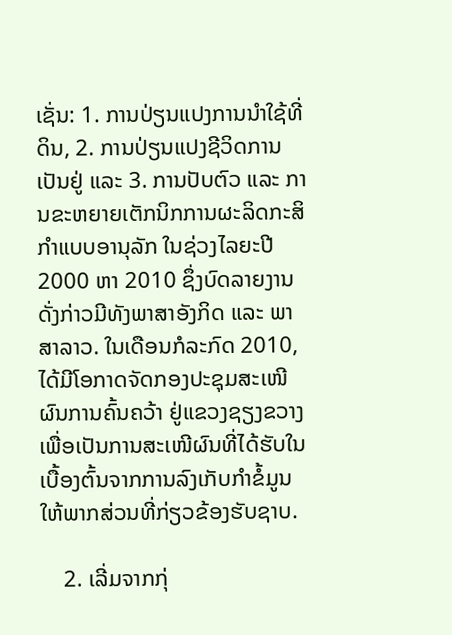ເຊັ່ນ: 1. ການປ່ຽນແປງການນໍາໃຊ້ທີ່ດິນ, 2. ການປ່ຽນແປງຊີວິດການເປັນຢູ່ ແລະ 3. ການປັບຕົວ ແລະ ການຂະຫຍາຍເຕັກນິກການຜະລິດກະສິກໍາແບບອານຸລັກ ໃນຊ່ວງໄລຍະປີ 2000 ຫາ 2010 ຊຶ່ງບົດລາຍງານດັ່ງກ່າວມີທັງພາສາອັງກິດ ແລະ ພາສາລາວ. ໃນເດືອນກໍລະກົດ 2010, ໄດ້ມີໂອກາດຈັດກອງປະຊຸມສະເໜີຜົນການຄົ້ນຄວ້າ ຢູ່ແຂວງຊຽງຂວາງ ເພື່ອເປັນການສະເໜີຜົນທີ່ໄດ້ຮັບໃນເບື້ອງຕົ້ນຈາກການລົງເກັບກໍາຂໍ້ມູນໃຫ້ພາກສ່ວນທີ່ກ່ຽວຂ້ອງຮັບຊາບ.

    2. ເລີ່ມຈາກກຸ່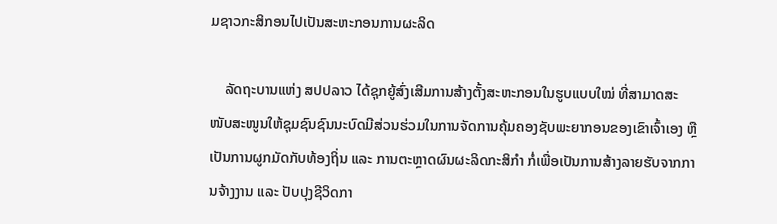ມຊາວກະສິກອນໄປເປັນສະຫະກອນການຜະລິດ

    ລັດຖະບານແຫ່ງ ສປປລາວ ໄດ້ຊຸກຍູ້ສົ່ງເສີມການສ້າງຕັ້ງສະຫະກອນໃນຮູບແບບໃໝ່ ທີ່ສາມາດສະໜັບສະໜູນໃຫ້ຊຸມຊົນຊົນນະບົດມີສ່ວນຮ່ວມໃນການຈັດການຄຸ້ມຄອງຊັບພະຍາກອນຂອງເຂົາເຈົ້າເອງ ຫຼື ເປັນການຜູກມັດກັບທ້ອງຖິ່ນ ແລະ ການຕະຫຼາດຜົນຜະລິດກະສິກໍາ ກໍ່ເພື່ອເປັນການສ້າງລາຍຮັບຈາກການຈ້າງງານ ແລະ ປັບປຸງຊີວິດກາ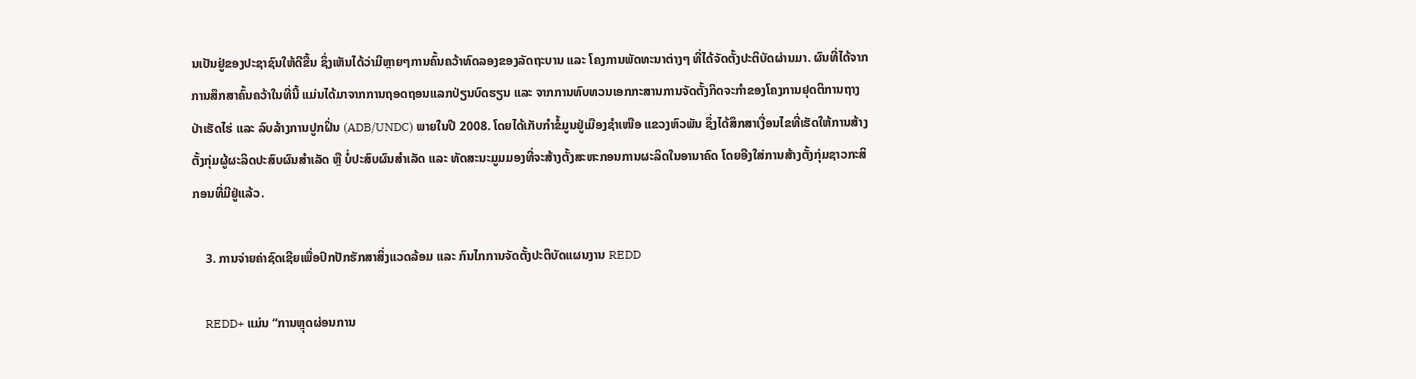ນເປັນຢູ່ຂອງປະຊາຊົນໃຫ້ດີຂື້ນ ຊຶ່ງເຫັນໄດ້ວ່າມີຫຼາຍໆການຄົ້ນຄວ້າທົດລອງຂອງລັດຖະບານ ແລະ ໂຄງການພັດທະນາຕ່າງໆ ທີ່ໄດ້ຈັດຕັ້ງປະຕິບັດຜ່ານມາ. ຜົນທີ່ໄດ້ຈາກການສຶກສາຄົ້ນຄວ້າໃນທີ່ນີ້ ແມ່ນໄດ້ມາຈາກການຖອດຖອນແລກປ່ຽນບົດຮຽນ ແລະ ຈາກການທົບທວນເອກກະສານການຈັດຕັ້ງກິດຈະກໍາຂອງໂຄງການຢຸດຕິການຖາງປ່າເຮັດໄຮ່ ແລະ ລົບລ້າງການປູກຝິ່ນ (ADB/UNDC) ພາຍໃນປີ 2008. ໂດຍໄດ້ເກັບກໍາຂໍ້ມູນຢູ່ເມືອງຊໍາເໜືອ ແຂວງຫົວພັນ ຊຶ່ງໄດ້ສຶກສາເງື່ອນໄຂທີ່ເຮັດໃຫ້ການສ້າງຕັ້ງກຸ່ມຜູ້ຜະລິດປະສົບຜົນສໍາເລັດ ຫຼື ບໍ່ປະສົບຜົນສໍາເລັດ ແລະ ທັດສະນະມູມມອງທີ່ຈະສ້າງຕັ້ງສະຫະກອນການຜະລິດໃນອານາຄົດ ໂດຍອີງໃສ່ການສ້າງຕັ້ງກຸ່ມຊາວກະສິກອນທີ່ມີຢູ່ແລ້ວ.

    3. ການຈ່າຍຄ່າຊົດເຊີຍເພື່ອປົກປັກຮັກສາສິ່ງແວດລ້ອມ ແລະ ກົນໄກການຈັດຕັ້ງປະຕິບັດແຜນງານ REDD

    REDD+ ແມ່ນ “ການຫຼຸດຜ່ອນການ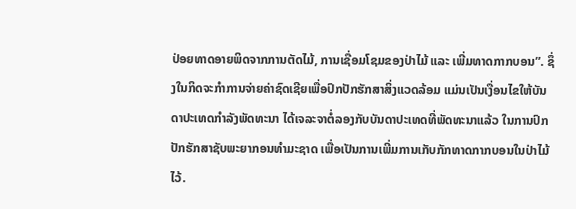ປ່ອຍທາດອາຍພິດຈາກການຕັດໄມ້, ການເຊື່ອມໂຊມຂອງປ່າໄມ້ ແລະ ເພີ່ມທາດກາກບອນ”. ຊຶ່ງໃນກິດຈະກໍາການຈ່າຍຄ່າຊົດເຊີຍເພື່ອປົກປັກຮັກສາສິ່ງແວດລ້ອມ ແມ່ນເປັນເງື່ອນໄຂໃຫ້ບັນດາປະເທດກໍາລັງພັດທະນາ ໄດ້ເຈລະຈາຕໍ່ລອງກັບບັນດາປະເທດທີ່ພັດທະນາແລ້ວ ໃນການປົກປັກຮັກສາຊັບພະຍາກອນທໍາມະຊາດ ເພື່ອເປັນການເພີ່ມການເກັບກັກທາດກາກບອນໃນປ່າໄມ້ໄວ້.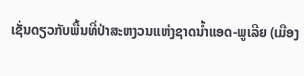ເຊັ່ນດຽວກັບພື້ນທີ່ປ່າສະຫງວນແຫ່ງຊາດນໍ້າແອດ-ພູເລີຍ (ເມືອງ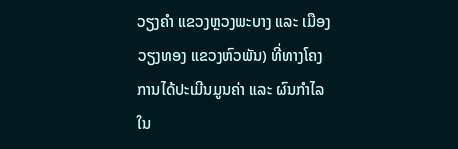ວຽງຄໍາ ແຂວງຫຼວງພະບາງ ແລະ ເມືອງວຽງທອງ ແຂວງຫົວພັນ) ທີ່ທາງໂຄງການໄດ້ປະເມີນມູນຄ່າ ແລະ ຜົນກໍາໄລ ໃນ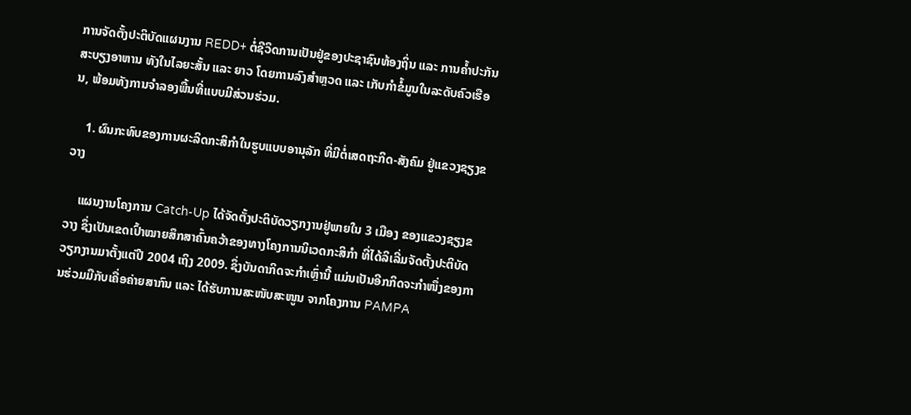ການຈັດຕັ້ງປະຕິບັດແຜນງານ REDD+ ຕໍ່ຊີວິດການເປັນຢູ່ຂອງປະຊາຊົນທ້ອງຖິ່ນ ແລະ ການຄໍ້າປະກັນສະບຽງອາຫານ ທັງໃນໄລຍະສັ້ນ ແລະ ຍາວ ໂດຍການລົງສໍາຫຼວດ ແລະ ເກັບກໍາຂໍ້ມູນໃນລະດັບຄົວເຮືອນ, ພ້ອມທັງການຈໍາລອງພື້ນທີ່ແບບມີສ່ວນຮ່ວມ.

    1. ຜົນກະທົບຂອງການຜະລິດກະສິກໍາໃນຮູບແບບອານຸລັກ ທີ່ມີຕໍ່ເສດຖະກິດ-ສັງຄົມ ຢູ່ແຂວງຊຽງຂວາງ

    ແຜນງານໂຄງການ Catch-Up ໄດ້ຈັດຕັ້ງປະຕິບັດວຽກງານຢູ່ພາຍໃນ 3 ເມືອງ ຂອງແຂວງຊຽງຂວາງ ຊຶ່ງເປັນເຂດເປົ້າໝາຍສຶກສາຄົ້ນຄວ້າຂອງທາງໂຄງການນິເວດກະສິກໍາ ທີ່ໄດ້ລິເລີ່ມຈັດຕັ້ງປະຕິບັດວຽກງານມາຕັ້ງແຕ່ປີ 2004 ເຖິງ 2009. ຊຶ່ງບັນດາກິດຈະກໍາເຫຼົ່ານີ້ ແມ່ນເປັນອີກກິດຈະກໍາໜຶ່ງຂອງການຮ່ວມມືກັບເຄື່ອຄ່າຍສາກົນ ແລະ ໄດ້ຮັບການສະໜັບສະໜູນ ຈາກໂຄງການ PAMPA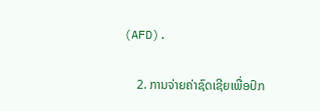(AFD).

    2. ການຈ່າຍຄ່າຊົດເຊີຍເພື່ອປົກ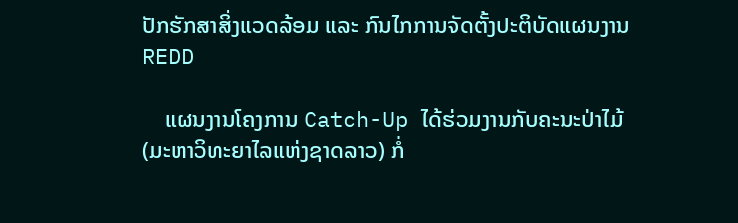ປັກຮັກສາສິ່ງແວດລ້ອມ ແລະ ກົນໄກການຈັດຕັ້ງປະຕິບັດແຜນງານ REDD

    ແຜນງານໂຄງການ Catch-Up ໄດ້ຮ່ວມງານກັບຄະນະປ່າໄມ້ (ມະຫາວິທະຍາໄລແຫ່ງຊາດລາວ) ກໍ່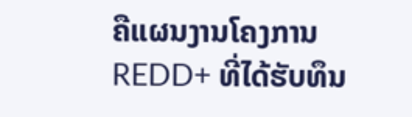ຄືແຜນງານໂຄງການ REDD+ ທີ່ໄດ້ຮັບທຶນ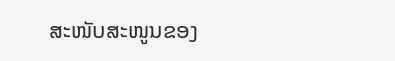ສະໜັບສະໜູນຂອງ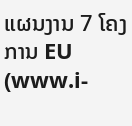ແຜນງານ 7 ໂຄງການ EU (www.i-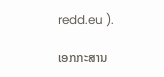redd.eu ).

ເອກກະສານ